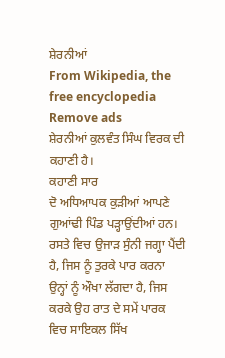ਸ਼ੇਰਨੀਆਂ
From Wikipedia, the free encyclopedia
Remove ads
ਸ਼ੇਰਨੀਆਂ ਕੁਲਵੰਤ ਸਿੰਘ ਵਿਰਕ ਦੀ ਕਹਾਣੀ ਹੈ।
ਕਹਾਣੀ ਸਾਰ
ਦੋ ਅਧਿਆਪਕ ਕੁੜੀਆਂ ਆਪਣੇ ਗੁਆਂਢੀ ਪਿੰਡ ਪੜ੍ਹਾਉਂਦੀਆਂ ਹਨ। ਰਸਤੇ ਵਿਚ ਉਜਾੜ ਸੁੰਨੀ ਜਗ੍ਹਾ ਪੈਂਦੀ ਹੈ, ਜਿਸ ਨੂੰ ਤੁਰਕੇ ਪਾਰ ਕਰਨਾ ਉਨ੍ਹਾਂ ਨੂੰ ਔਖਾ ਲੱਗਦਾ ਹੈ, ਜਿਸ ਕਰਕੇ ਉਹ ਰਾਤ ਦੇ ਸਮੇਂ ਪਾਰਕ ਵਿਚ ਸਾਇਕਲ ਸਿੱਖ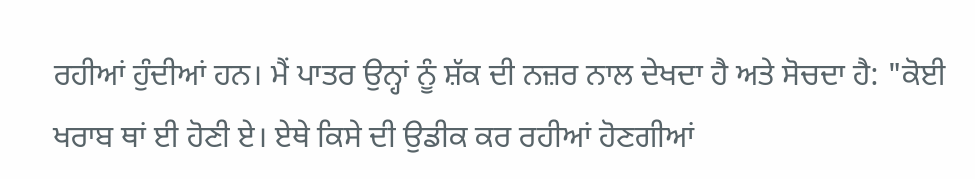ਰਹੀਆਂ ਹੁੰਦੀਆਂ ਹਨ। ਮੈਂ ਪਾਤਰ ਉਨ੍ਹਾਂ ਨੂੰ ਸ਼ੱਕ ਦੀ ਨਜ਼ਰ ਨਾਲ ਦੇਖਦਾ ਹੈ ਅਤੇ ਸੋਚਦਾ ਹੈ: "ਕੋਈ ਖਰਾਬ ਥਾਂ ਈ ਹੋਣੀ ਏ। ਏਥੇ ਕਿਸੇ ਦੀ ਉਡੀਕ ਕਰ ਰਹੀਆਂ ਹੋਣਗੀਆਂ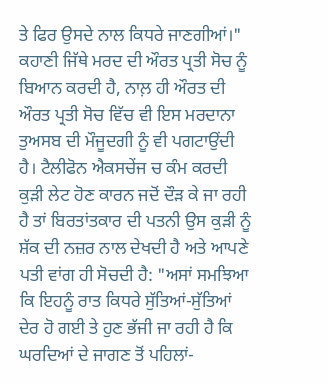ਤੇ ਫਿਰ ਉਸਦੇ ਨਾਲ ਕਿਧਰੇ ਜਾਣਗੀਆਂ।" ਕਹਾਣੀ ਜਿੱਥੇ ਮਰਦ ਦੀ ਔਰਤ ਪ੍ਰਤੀ ਸੋਚ ਨੂੰ ਬਿਆਨ ਕਰਦੀ ਹੈ, ਨਾਲ਼ ਹੀ ਔਰਤ ਦੀ ਔਰਤ ਪ੍ਰਤੀ ਸੋਚ ਵਿੱਚ ਵੀ ਇਸ ਮਰਦਾਨਾ ਤੁਅਸਬ ਦੀ ਮੌਜੂਦਗੀ ਨੂੰ ਵੀ ਪਗਟਾਉਂਦੀ ਹੈ। ਟੈਲੀਫੋਨ ਐਕਸਚੇਂਜ ਚ ਕੰਮ ਕਰਦੀ ਕੁੜੀ ਲੇਟ ਹੋਣ ਕਾਰਨ ਜਦੋਂ ਦੌੜ ਕੇ ਜਾ ਰਹੀ ਹੈ ਤਾਂ ਬਿਰਤਾਂਤਕਾਰ ਦੀ ਪਤਨੀ ਉਸ ਕੁੜੀ ਨੂੰ ਸ਼ੱਕ ਦੀ ਨਜ਼ਰ ਨਾਲ ਦੇਖਦੀ ਹੈ ਅਤੇ ਆਪਣੇ ਪਤੀ ਵਾਂਗ ਹੀ ਸੋਚਦੀ ਹੈ: "ਅਸਾਂ ਸਮਝਿਆ ਕਿ ਇਹਨੂੰ ਰਾਤ ਕਿਧਰੇ ਸੁੱਤਿਆਂ-ਸੁੱਤਿਆਂ ਦੇਰ ਹੋ ਗਈ ਤੇ ਹੁਣ ਭੱਜੀ ਜਾ ਰਹੀ ਹੈ ਕਿ ਘਰਦਿਆਂ ਦੇ ਜਾਗਣ ਤੋਂ ਪਹਿਲਾਂ-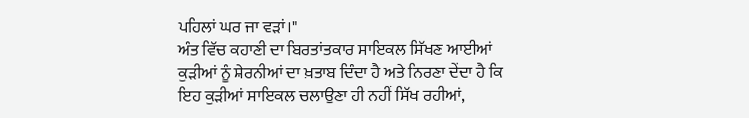ਪਹਿਲਾਂ ਘਰ ਜਾ ਵੜਾਂ।"
ਅੰਤ ਵਿੱਚ ਕਹਾਣੀ ਦਾ ਬਿਰਤਾਂਤਕਾਰ ਸਾਇਕਲ ਸਿੱਖਣ ਆਈਆਂ ਕੁੜੀਆਂ ਨੂੰ ਸ਼ੇਰਨੀਆਂ ਦਾ ਖ਼ਤਾਬ ਦਿੰਦਾ ਹੈ ਅਤੇ ਨਿਰਣਾ ਦੇਂਦਾ ਹੈ ਕਿ ਇਹ ਕੁੜੀਆਂ ਸਾਇਕਲ ਚਲਾਉਣਾ ਹੀ ਨਹੀਂ ਸਿੱਖ ਰਹੀਆਂ,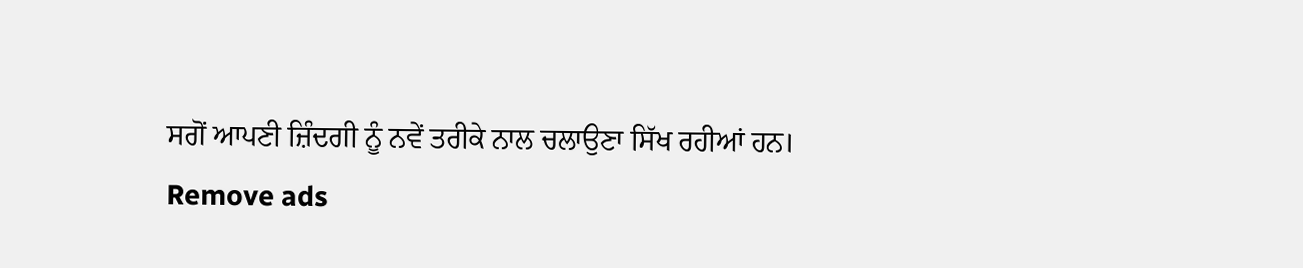ਸਗੋਂ ਆਪਣੀ ਜ਼ਿੰਦਗੀ ਨੂੰ ਨਵੇਂ ਤਰੀਕੇ ਨਾਲ ਚਲਾਉਣਾ ਸਿੱਖ ਰਹੀਆਂ ਹਨ।
Remove ads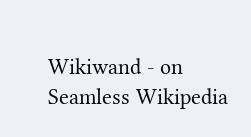Wikiwand - on
Seamless Wikipedia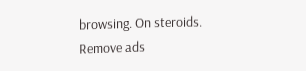browsing. On steroids.
Remove ads